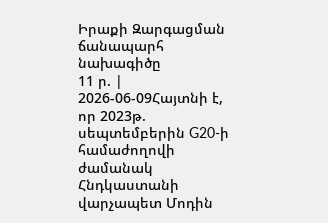Իրաքի Զարգացման ճանապարհ նախագիծը
11 ր. | 2026-06-09Հայտնի է, որ 2023թ. սեպտեմբերին G20-ի համաժողովի ժամանակ Հնդկաստանի վարչապետ Մոդին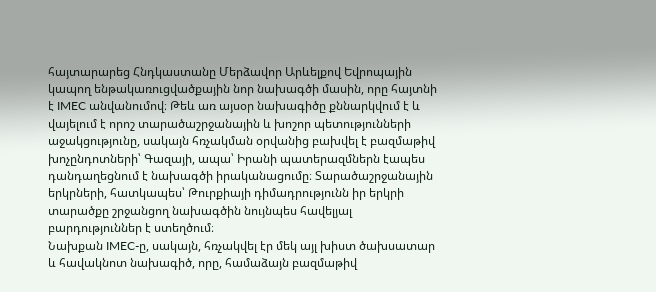հայտարարեց Հնդկաստանը Մերձավոր Արևելքով Եվրոպային կապող ենթակառուցվածքային նոր նախագծի մասին, որը հայտնի է IMEC անվանումով։ Թեև առ այսօր նախագիծը քննարկվում է և վայելում է որոշ տարածաշրջանային և խոշոր պետությունների աջակցությունը, սակայն հռչակման օրվանից բախվել է բազմաթիվ խոչընդոտների՝ Գազայի, ապա՝ Իրանի պատերազմներն էապես դանդաղեցնում է նախագծի իրականացումը։ Տարածաշրջանային երկրների, հատկապես՝ Թուրքիայի դիմադրությունն իր երկրի տարածքը շրջանցող նախագծին նույնպես հավելյալ բարդություններ է ստեղծում։
Նախքան IMEC-ը, սակայն, հռչակվել էր մեկ այլ խիստ ծախսատար և հավակնոտ նախագիծ, որը, համաձայն բազմաթիվ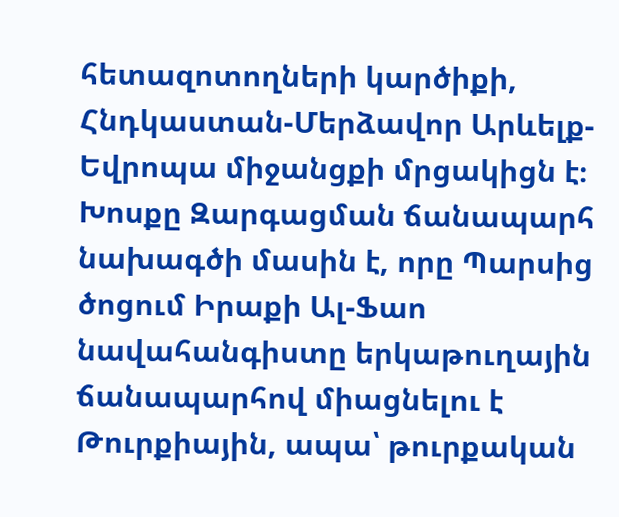հետազոտողների կարծիքի, Հնդկաստան-Մերձավոր Արևելք-Եվրոպա միջանցքի մրցակիցն է։ Խոսքը Զարգացման ճանապարհ նախագծի մասին է, որը Պարսից ծոցում Իրաքի Ալ-Ֆաո նավահանգիստը երկաթուղային ճանապարհով միացնելու է Թուրքիային, ապա՝ թուրքական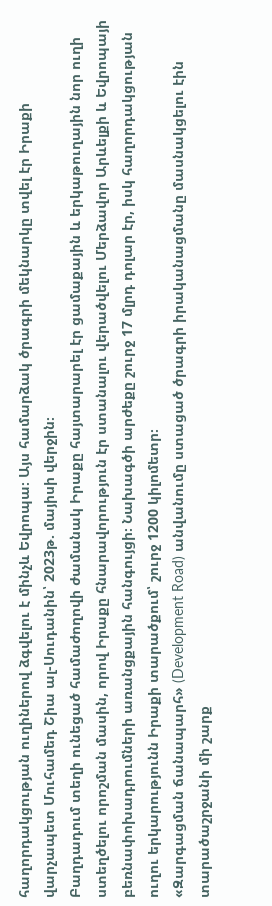հաղորդակցության ուղիներով ձգվելու է մինչև Եվրոպա։ Այս համարձակ ծրագրի մեկնարկը տվել էր Իրաքի վարչապետ Մուհամեդ Շիա ալ-Սուդանին՝ 2023թ. մայիսի վերջին։
Բաղդադում տեղի ունեցած համաժողովի ժամանակ Իրաքը հայտարարել էր ցամաքային և երկաթուղային նոր ուղի ստեղծելու որոշման մասին, որով Իրաքը հնարավորություն էր ստանալու վերածվելու Մերձավոր Արևելքի և Եվրոպայի բեռնափոխադրումների առանցքային հանգույցի։ Նախագծի արժեքը շուրջ 17 մլրդ դոլար էր, իսկ հաղորդակցության ուղու երկարությունն Իրաքի տարածքում՝ շուրջ 1200 կիլոմետր։
«Զարգացման ճանապարհ» (Development Road) անվանումը ստացած ծրագրի իրականացմանը մասնակցելու էին տարածաշրջանի մի շարք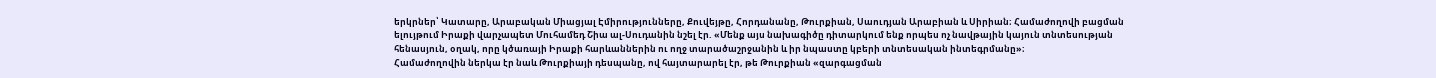երկրներ՝ Կատարը, Արաբական Միացյալ Էմիրությունները, Քուվեյթը, Հորդանանը, Թուրքիան, Սաուդյան Արաբիան և Սիրիան։ Համաժողովի բացման ելույթում Իրաքի վարչապետ Մուհամեդ Շիա ալ-Սուդանին նշել էր. «Մենք այս նախագիծը դիտարկում ենք որպես ոչ նավթային կայուն տնտեսության հենասյուն, օղակ, որը կծառայի Իրաքի հարևաններին ու ողջ տարածաշրջանին և իր նպաստը կբերի տնտեսական ինտեգրմանը»։
Համաժողովին ներկա էր նաև Թուրքիայի դեսպանը, ով հայտարարել էր, թե Թուրքիան «զարգացման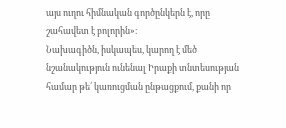այս ուղու հիմնական գործընկերն է, որը շահավետ է բոլորին»։
Նախագիծն, իսկապես, կարող է մեծ նշանակություն ունենալ Իրաքի տնտեսության համար թե՛ կառուցման ընթացքում, քանի որ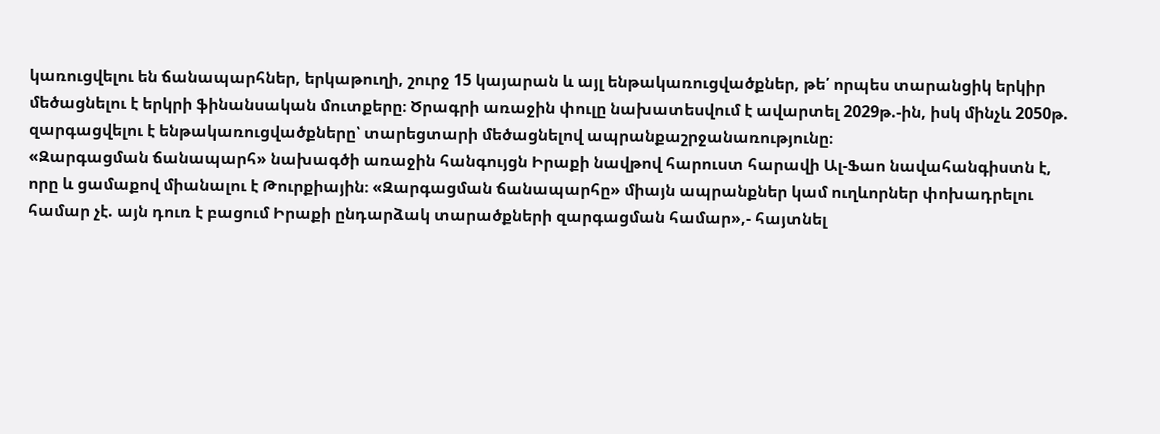կառուցվելու են ճանապարհներ, երկաթուղի, շուրջ 15 կայարան և այլ ենթակառուցվածքներ, թե՛ որպես տարանցիկ երկիր մեծացնելու է երկրի ֆինանսական մուտքերը։ Ծրագրի առաջին փուլը նախատեսվում է ավարտել 2029թ.-ին, իսկ մինչև 2050թ. զարգացվելու է ենթակառուցվածքները՝ տարեցտարի մեծացնելով ապրանքաշրջանառությունը։
«Զարգացման ճանապարհ» նախագծի առաջին հանգույցն Իրաքի նավթով հարուստ հարավի Ալ-Ֆաո նավահանգիստն է, որը և ցամաքով միանալու է Թուրքիային։ «Զարգացման ճանապարհը» միայն ապրանքներ կամ ուղևորներ փոխադրելու համար չէ. այն դուռ է բացում Իրաքի ընդարձակ տարածքների զարգացման համար»,- հայտնել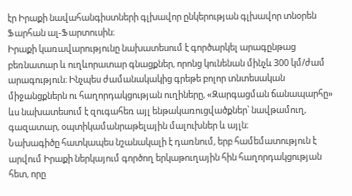էր Իրաքի նավահանգիստների գլխավոր ընկերության գլխավոր տնօրեն Ֆարհան ալ-Ֆարտուսին։
Իրաքի կառավարությունը նախատեսում է գործարկել արագընթաց բեռնատար և ուղևորատար գնացքներ, որոնց կունենան մինչև 300 կմ/ժամ արագություն։ Ինչպես ժամանակակից գրեթե բոլոր տնտեսական միջանցքներն ու հաղորդակցության ուղիները, «Զարգացման ճանապարհը» ևս նախատեսում է զուգահեռ այլ ենթակառուցվածքներ՝ նավթամուղ, գազատար, օպտիկամանրաթելային մալուխներ և այլն։
Նախագիծը հատկապես նշանակալի է դառնում, երբ համեմատություն է արվում Իրաքի ներկայում գործող երկաթուղային հին հաղորդակցության հետ, որը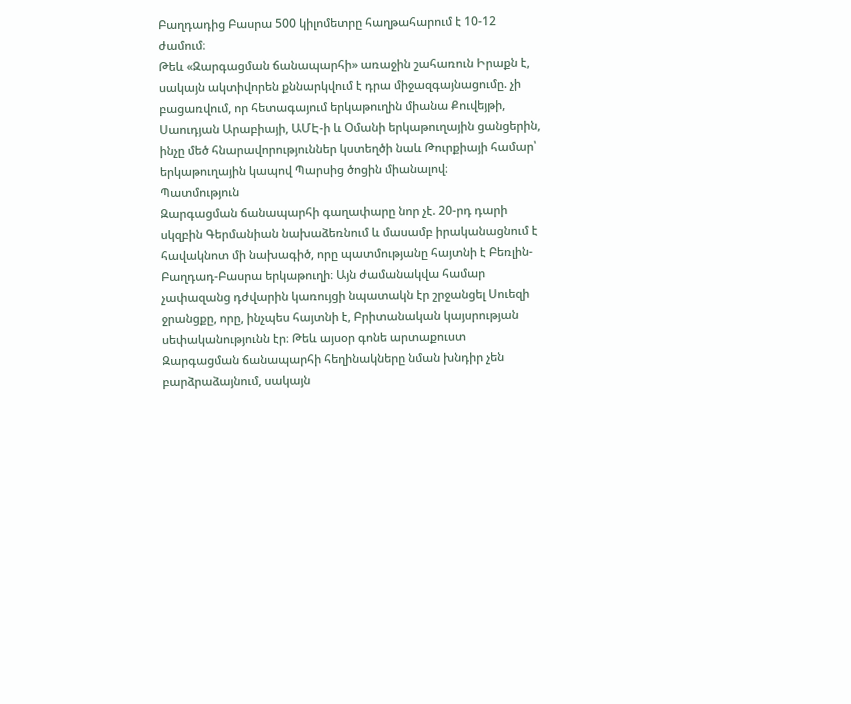Բաղդադից Բասրա 500 կիլոմետրը հաղթահարում է 10-12 ժամում։
Թեև «Զարգացման ճանապարհի» առաջին շահառուն Իրաքն է, սակայն ակտիվորեն քննարկվում է դրա միջազգայնացումը. չի բացառվում, որ հետագայում երկաթուղին միանա Քուվեյթի, Սաուդյան Արաբիայի, ԱՄԷ-ի և Օմանի երկաթուղային ցանցերին, ինչը մեծ հնարավորություններ կստեղծի նաև Թուրքիայի համար՝ երկաթուղային կապով Պարսից ծոցին միանալով։
Պատմություն
Զարգացման ճանապարհի գաղափարը նոր չէ. 20-րդ դարի սկզբին Գերմանիան նախաձեռնում և մասամբ իրականացնում է հավակնոտ մի նախագիծ, որը պատմությանը հայտնի է Բեռլին-Բաղդադ-Բասրա երկաթուղի։ Այն ժամանակվա համար չափազանց դժվարին կառույցի նպատակն էր շրջանցել Սուեզի ջրանցքը, որը, ինչպես հայտնի է, Բրիտանական կայսրության սեփականությունն էր։ Թեև այսօր գոնե արտաքուստ Զարգացման ճանապարհի հեղինակները նման խնդիր չեն բարձրաձայնում, սակայն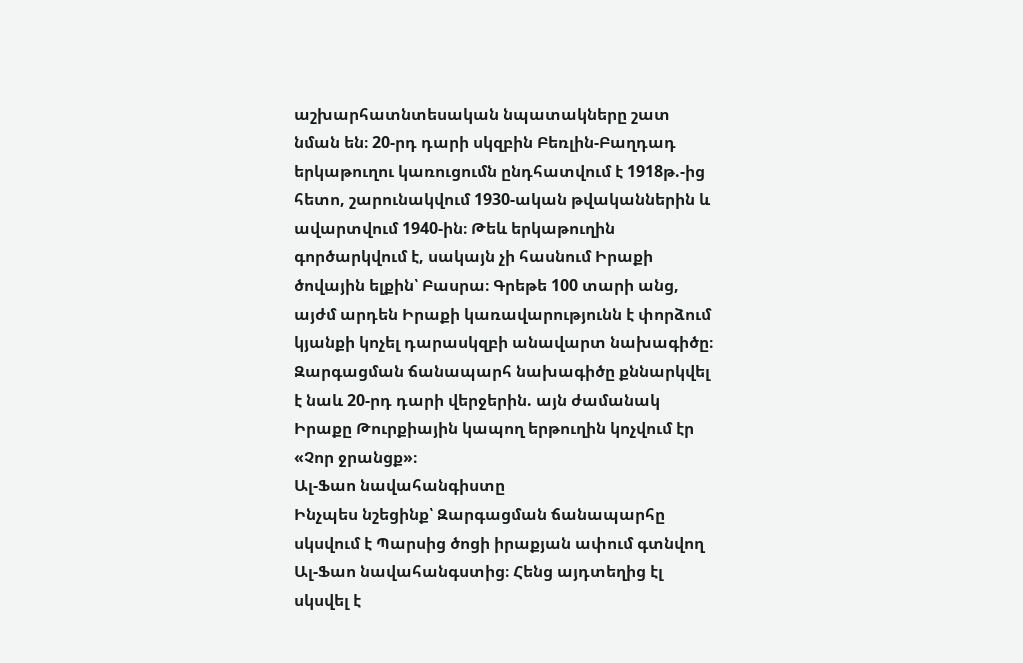աշխարհատնտեսական նպատակները շատ նման են։ 20-րդ դարի սկզբին Բեռլին-Բաղդադ երկաթուղու կառուցումն ընդհատվում է 1918թ.-ից հետո, շարունակվում 1930-ական թվականներին և ավարտվում 1940-ին։ Թեև երկաթուղին գործարկվում է, սակայն չի հասնում Իրաքի ծովային ելքին՝ Բասրա։ Գրեթե 100 տարի անց, այժմ արդեն Իրաքի կառավարությունն է փորձում կյանքի կոչել դարասկզբի անավարտ նախագիծը։
Զարգացման ճանապարհ նախագիծը քննարկվել է նաև 20-րդ դարի վերջերին. այն ժամանակ Իրաքը Թուրքիային կապող երթուղին կոչվում էր «Չոր ջրանցք»։
Ալ-Ֆաո նավահանգիստը
Ինչպես նշեցինք՝ Զարգացման ճանապարհը սկսվում է Պարսից ծոցի իրաքյան ափում գտնվող Ալ-Ֆաո նավահանգստից։ Հենց այդտեղից էլ սկսվել է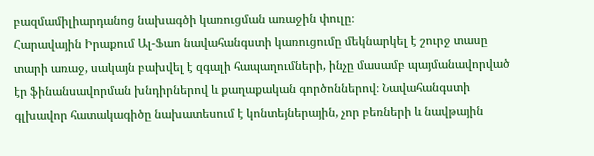բազմամիլիարդանոց նախագծի կառուցման առաջին փուլը։
Հարավային Իրաքում Ալ-Ֆաո նավահանգստի կառուցումը մեկնարկել է շուրջ տասը տարի առաջ, սակայն բախվել է զգալի հապաղումների, ինչը մասամբ պայմանավորված էր ֆինանսավորման խնդիրներով և քաղաքական գործոններով։ Նավահանգստի գլխավոր հատակագիծը նախատեսում է կոնտեյներային, չոր բեռների և նավթային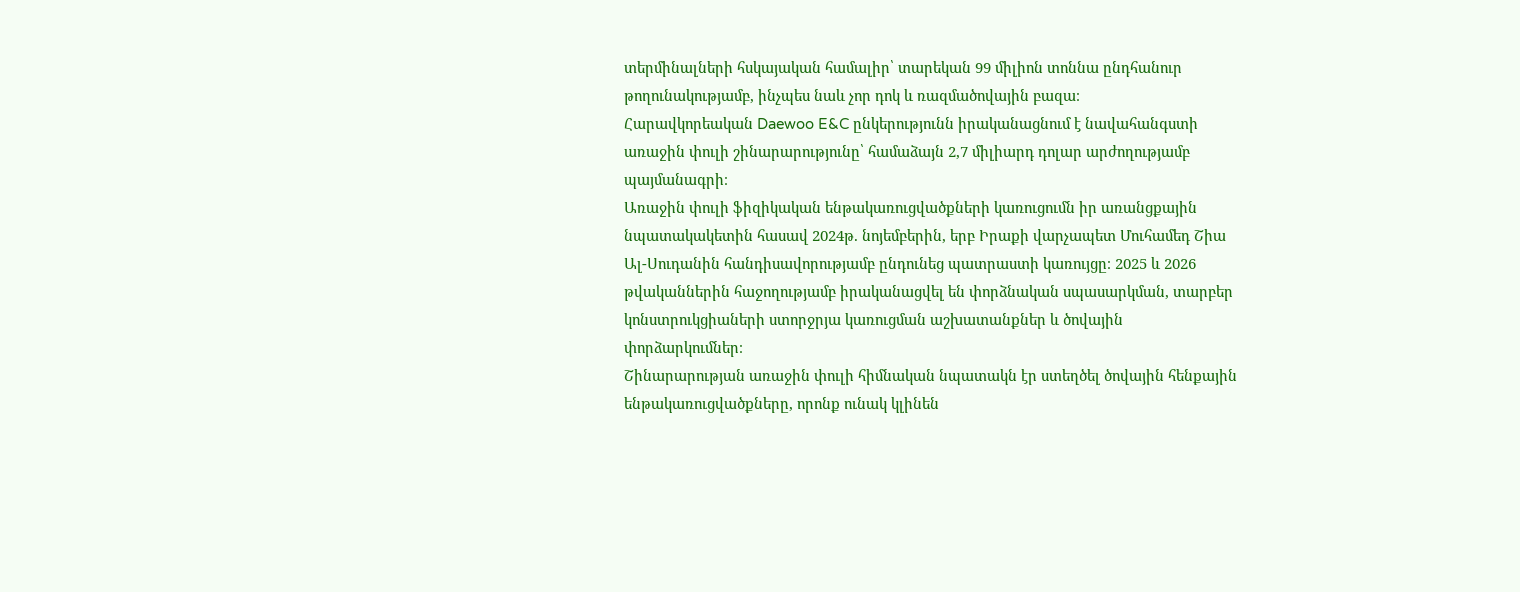տերմինալների հսկայական համալիր՝ տարեկան 99 միլիոն տոննա ընդհանուր թողունակությամբ, ինչպես նաև չոր դոկ և ռազմածովային բազա։
Հարավկորեական Daewoo E&C ընկերությունն իրականացնում է նավահանգստի առաջին փուլի շինարարությունը՝ համաձայն 2,7 միլիարդ դոլար արժողությամբ պայմանագրի։
Առաջին փուլի ֆիզիկական ենթակառուցվածքների կառուցումն իր առանցքային նպատակակետին հասավ 2024թ. նոյեմբերին, երբ Իրաքի վարչապետ Մուհամեդ Շիա Ալ-Սուդանին հանդիսավորությամբ ընդունեց պատրաստի կառույցը։ 2025 և 2026 թվականներին հաջողությամբ իրականացվել են փորձնական սպասարկման, տարբեր կոնստրուկցիաների ստորջրյա կառուցման աշխատանքներ և ծովային փորձարկումներ։
Շինարարության առաջին փուլի հիմնական նպատակն էր ստեղծել ծովային հենքային ենթակառուցվածքները, որոնք ունակ կլինեն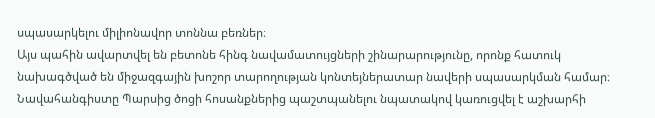սպասարկելու միլիոնավոր տոննա բեռներ։
Այս պահին ավարտվել են բետոնե հինգ նավամատույցների շինարարությունը, որոնք հատուկ նախագծված են միջազգային խոշոր տարողության կոնտեյներատար նավերի սպասարկման համար։ Նավահանգիստը Պարսից ծոցի հոսանքներից պաշտպանելու նպատակով կառուցվել է աշխարհի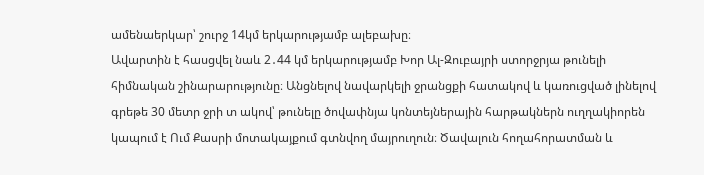ամենաերկար՝ շուրջ 14կմ երկարությամբ ալեբախը։
Ավարտին է հասցվել նաև 2․44 կմ երկարությամբ Խոր Ալ-Զուբայրի ստորջրյա թունելի հիմնական շինարարությունը։ Անցնելով նավարկելի ջրանցքի հատակով և կառուցված լինելով գրեթե 30 մետր ջրի տ ակով՝ թունելը ծովափնյա կոնտեյներային հարթակներն ուղղակիորեն կապում է Ում Քասրի մոտակայքում գտնվող մայրուղուն։ Ծավալուն հողահորատման և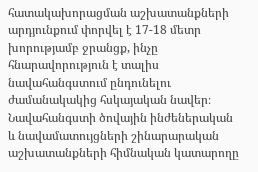հատակախորացման աշխատանքների արդյունքում փորվել է 17-18 մետր խորությամբ ջրանցք, ինչը հնարավորություն է տալիս նավահանգստում ընդունելու ժամանակակից հսկայական նավեր։
Նավահանգստի ծովային ինժեներական և նավամատույցների շինարարական աշխատանքների հիմնական կատարողը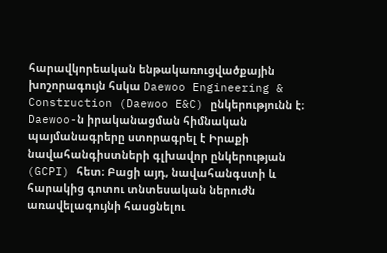հարավկորեական ենթակառուցվածքային խոշորագույն հսկա Daewoo Engineering & Construction (Daewoo E&C) ընկերությունն է։ Daewoo-ն իրականացման հիմնական պայմանագրերը ստորագրել է Իրաքի նավահանգիստների գլխավոր ընկերության (GCPI) հետ։ Բացի այդ, նավահանգստի և հարակից գոտու տնտեսական ներուժն առավելագույնի հասցնելու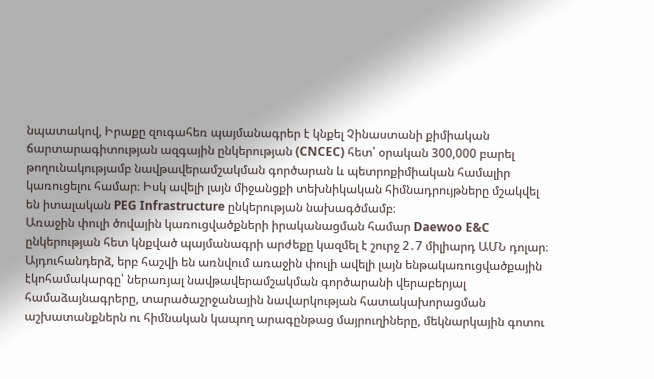նպատակով, Իրաքը զուգահեռ պայմանագրեր է կնքել Չինաստանի քիմիական ճարտարագիտության ազգային ընկերության (CNCEC) հետ՝ օրական 300,000 բարել թողունակությամբ նավթավերամշակման գործարան և պետրոքիմիական համալիր կառուցելու համար։ Իսկ ավելի լայն միջանցքի տեխնիկական հիմնադրույթները մշակվել են իտալական PEG Infrastructure ընկերության նախագծմամբ։
Առաջին փուլի ծովային կառուցվածքների իրականացման համար Daewoo E&C ընկերության հետ կնքված պայմանագրի արժեքը կազմել է շուրջ 2․7 միլիարդ ԱՄՆ դոլար։ Այդուհանդերձ, երբ հաշվի են առնվում առաջին փուլի ավելի լայն ենթակառուցվածքային էկոհամակարգը՝ ներառյալ նավթավերամշակման գործարանի վերաբերյալ համաձայնագրերը, տարածաշրջանային նավարկության հատակախորացման աշխատանքներն ու հիմնական կապող արագընթաց մայրուղիները, մեկնարկային գոտու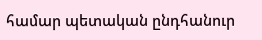համար պետական ընդհանուր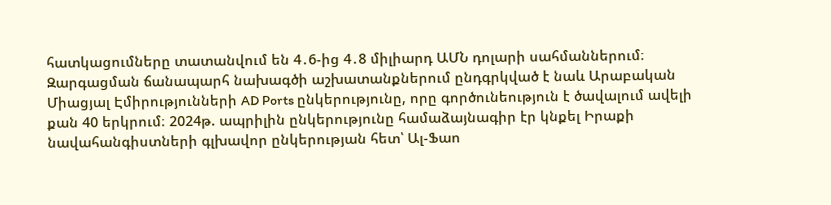հատկացումները տատանվում են 4․6-ից 4․8 միլիարդ ԱՄՆ դոլարի սահմաններում։
Զարգացման ճանապարհ նախագծի աշխատանքներում ընդգրկված է նաև Արաբական Միացյալ Էմիրությունների AD Ports ընկերությունը, որը գործունեություն է ծավալում ավելի քան 40 երկրում։ 2024թ. ապրիլին ընկերությունը համաձայնագիր էր կնքել Իրաքի նավահանգիստների գլխավոր ընկերության հետ՝ Ալ-Ֆաո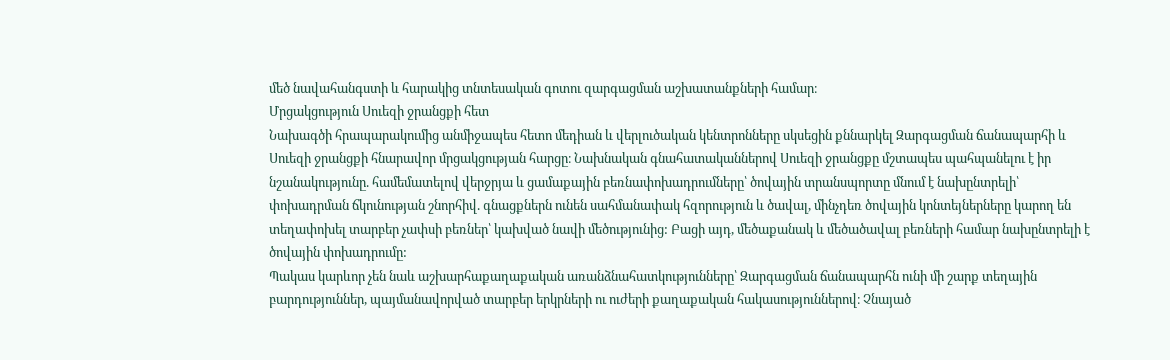մեծ նավահանգստի և հարակից տնտեսական գոտու զարգացման աշխատանքների համար։
Մրցակցություն Սուեզի ջրանցքի հետ
Նախագծի հրապարակումից անմիջապես հետո մեդիան և վերլուծական կենտրոնները սկսեցին քննարկել Զարգացման ճանապարհի և Սուեզի ջրանցքի հնարավոր մրցակցության հարցը։ Նախնական գնահատականներով Սուեզի ջրանցքը մշտապես պահպանելու է իր նշանակությունը. համեմատելով վերջրյա և ցամաքային բեռնափոխադրումները՝ ծովային տրանսպորտը մնում է նախընտրելի՝ փոխադրման ճկունության շնորհիվ. գնացքներն ունեն սահմանափակ հզորություն և ծավալ, մինչդեռ ծովային կոնտեյներները կարող են տեղափոխել տարբեր չափսի բեռներ՝ կախված նավի մեծությունից: Բացի այդ, մեծաքանակ և մեծածավալ բեռների համար նախընտրելի է ծովային փոխադրումը:
Պակաս կարևոր չեն նաև աշխարհաքաղաքական առանձնահատկությունները՝ Զարգացման ճանապարհն ունի մի շարք տեղային բարդություններ, պայմանավորված տարբեր երկրների ու ուժերի քաղաքական հակասություններով։ Չնայած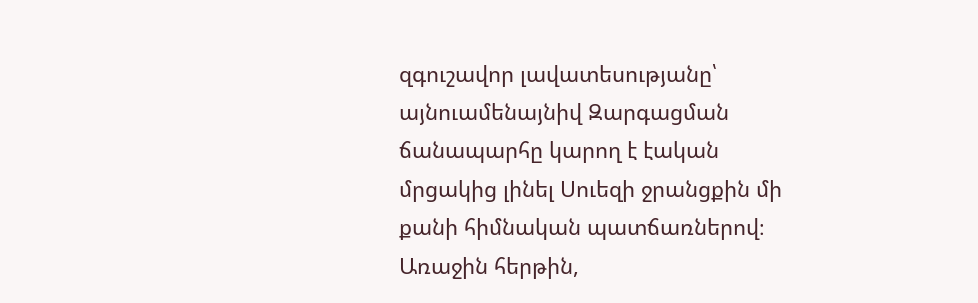զգուշավոր լավատեսությանը՝ այնուամենայնիվ Զարգացման ճանապարհը կարող է էական մրցակից լինել Սուեզի ջրանցքին մի քանի հիմնական պատճառներով։ Առաջին հերթին,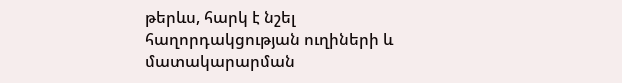թերևս, հարկ է նշել հաղորդակցության ուղիների և մատակարարման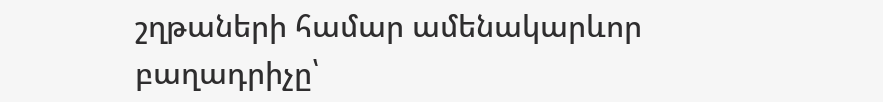շղթաների համար ամենակարևոր բաղադրիչը՝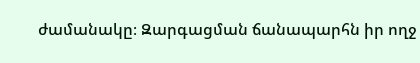ժամանակը։ Զարգացման ճանապարհն իր ողջ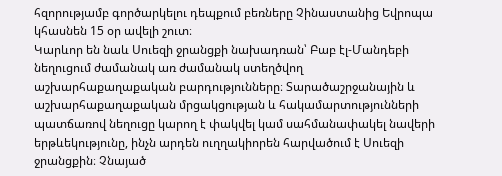հզորությամբ գործարկելու դեպքում բեռները Չինաստանից Եվրոպա կհասնեն 15 օր ավելի շուտ։
Կարևոր են նաև Սուեզի ջրանցքի նախադռան՝ Բաբ էլ-Մանդեբի նեղուցում ժամանակ առ ժամանակ ստեղծվող աշխարհաքաղաքական բարդությունները։ Տարածաշրջանային և աշխարհաքաղաքական մրցակցության և հակամարտությունների պատճառով նեղուցը կարող է փակվել կամ սահմանափակել նավերի երթևեկությունը, ինչն արդեն ուղղակիորեն հարվածում է Սուեզի ջրանցքին։ Չնայած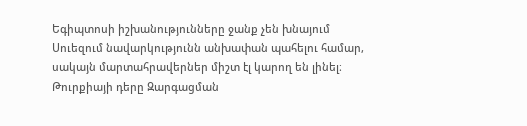Եգիպտոսի իշխանությունները ջանք չեն խնայում Սուեզում նավարկությունն անխափան պահելու համար, սակայն մարտահրավերներ միշտ էլ կարող են լինել։
Թուրքիայի դերը Զարգացման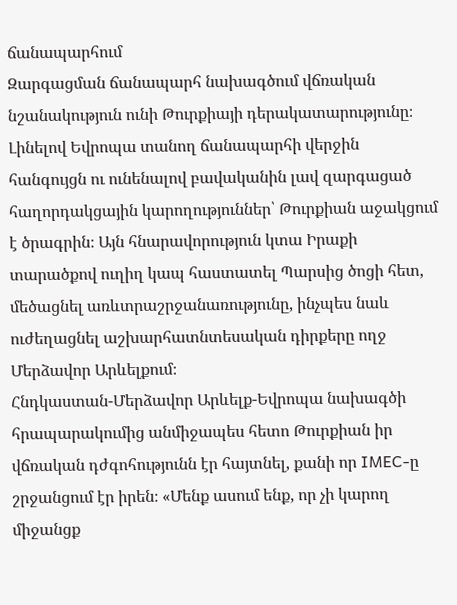ճանապարհում
Զարգացման ճանապարհ նախագծում վճռական նշանակություն ունի Թուրքիայի դերակատարությունը։ Լինելով Եվրոպա տանող ճանապարհի վերջին հանգույցն ու ունենալով բավականին լավ զարգացած հաղորդակցային կարողություններ՝ Թուրքիան աջակցում է ծրագրին։ Այն հնարավորություն կտա Իրաքի տարածքով ուղիղ կապ հաստատել Պարսից ծոցի հետ, մեծացնել առևտրաշրջանառությունը, ինչպես նաև ուժեղացնել աշխարհատնտեսական դիրքերը ողջ Մերձավոր Արևելքում։
Հնդկաստան-Մերձավոր Արևելք-Եվրոպա նախագծի հրապարակումից անմիջապես հետո Թուրքիան իր վճռական դժգոհությունն էր հայտնել, քանի որ IMEC-ը շրջանցում էր իրեն։ «Մենք ասում ենք, որ չի կարող միջանցք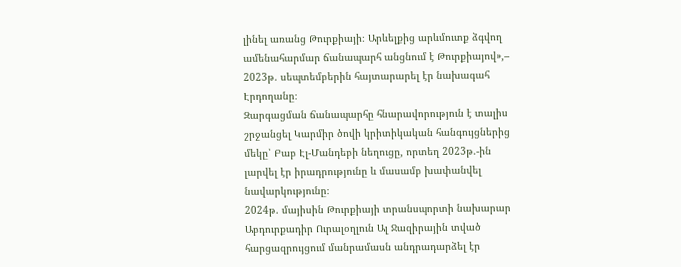լինել առանց Թուրքիայի։ Արևելքից արևմուտք ձգվող ամենահարմար ճանապարհ անցնում է Թուրքիայով»,– 2023թ. սեպտեմբերին հայտարարել էր նախագահ Էրդողանը։
Զարգացման ճանապարհը հնարավորություն է տալիս շրջանցել Կարմիր ծովի կրիտիկական հանգույցներից մեկը՝ Բաբ Էլ-Մանդեբի նեղուցը, որտեղ 2023թ.-ին լարվել էր իրադրությունը և մասամբ խափանվել նավարկությունը։
2024թ. մայիսին Թուրքիայի տրանսպորտի նախարար Աբդուրքադիր Ուրալօղլուն Ալ Ջազիրային տված հարցազրույցում մանրամասն անդրադարձել էր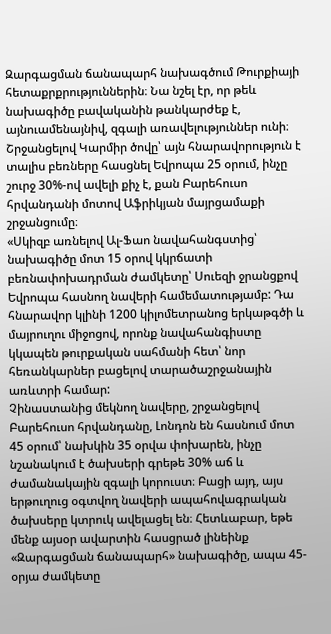Զարգացման ճանապարհ նախագծում Թուրքիայի հետաքրքրություններին։ Նա նշել էր, որ թեև նախագիծը բավականին թանկարժեք է, այնուամենայնիվ, զգալի առավելություններ ունի։ Շրջանցելով Կարմիր ծովը՝ այն հնարավորություն է տալիս բեռները հասցնել Եվրոպա 25 օրում, ինչը շուրջ 30%-ով ավելի քիչ է, քան Բարեհուսո հրվանդանի մոտով Աֆրիկյան մայրցամաքի շրջանցումը։
«Սկիզբ առնելով Ալ-Ֆաո նավահանգստից՝ նախագիծը մոտ 15 օրով կկրճատի բեռնափոխադրման ժամկետը՝ Սուեզի ջրանցքով Եվրոպա հասնող նավերի համեմատությամբ: Դա հնարավոր կլինի 1200 կիլոմետրանոց երկաթգծի և մայրուղու միջոցով, որոնք նավահանգիստը կկապեն թուրքական սահմանի հետ՝ նոր հեռանկարներ բացելով տարածաշրջանային առևտրի համար:
Չինաստանից մեկնող նավերը, շրջանցելով Բարեհուսո հրվանդանը, Լոնդոն են հասնում մոտ 45 օրում՝ նախկին 35 օրվա փոխարեն, ինչը նշանակում է ծախսերի գրեթե 30% աճ և ժամանակային զգալի կորուստ։ Բացի այդ, այս երթուղուց օգտվող նավերի ապահովագրական ծախսերը կտրուկ ավելացել են։ Հետևաբար, եթե մենք այսօր ավարտին հասցրած լինեինք «Զարգացման ճանապարհ» նախագիծը, ապա 45-օրյա ժամկետը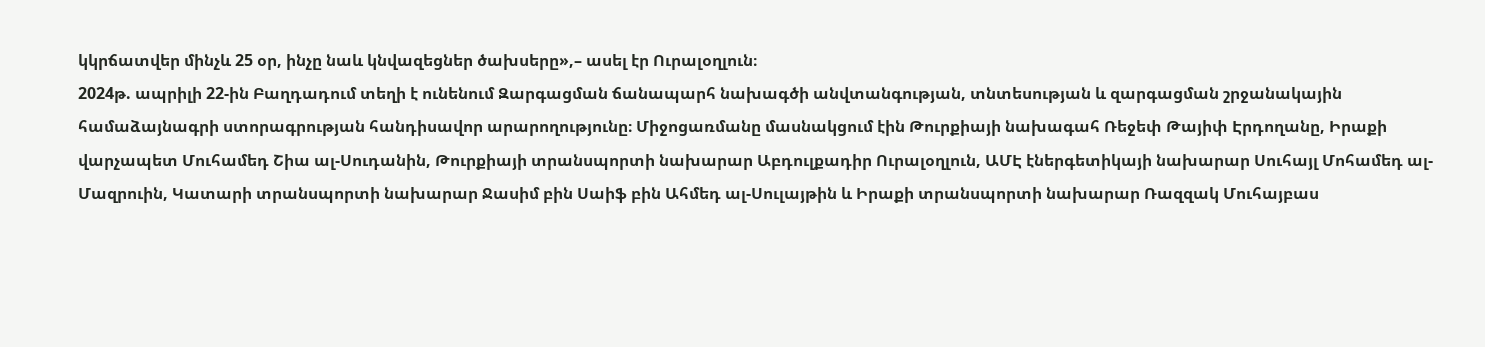կկրճատվեր մինչև 25 օր, ինչը նաև կնվազեցներ ծախսերը»,– ասել էր Ուրալօղլուն։
2024թ. ապրիլի 22-ին Բաղդադում տեղի է ունենում Զարգացման ճանապարհ նախագծի անվտանգության, տնտեսության և զարգացման շրջանակային համաձայնագրի ստորագրության հանդիսավոր արարողությունը։ Միջոցառմանը մասնակցում էին Թուրքիայի նախագահ Ռեջեփ Թայիփ Էրդողանը, Իրաքի վարչապետ Մուհամեդ Շիա ալ-Սուդանին, Թուրքիայի տրանսպորտի նախարար Աբդուլքադիր Ուրալօղլուն, ԱՄԷ էներգետիկայի նախարար Սուհայլ Մոհամեդ ալ-Մազրուին, Կատարի տրանսպորտի նախարար Ջասիմ բին Սաիֆ բին Ահմեդ ալ-Սուլայթին և Իրաքի տրանսպորտի նախարար Ռազզակ Մուհայբաս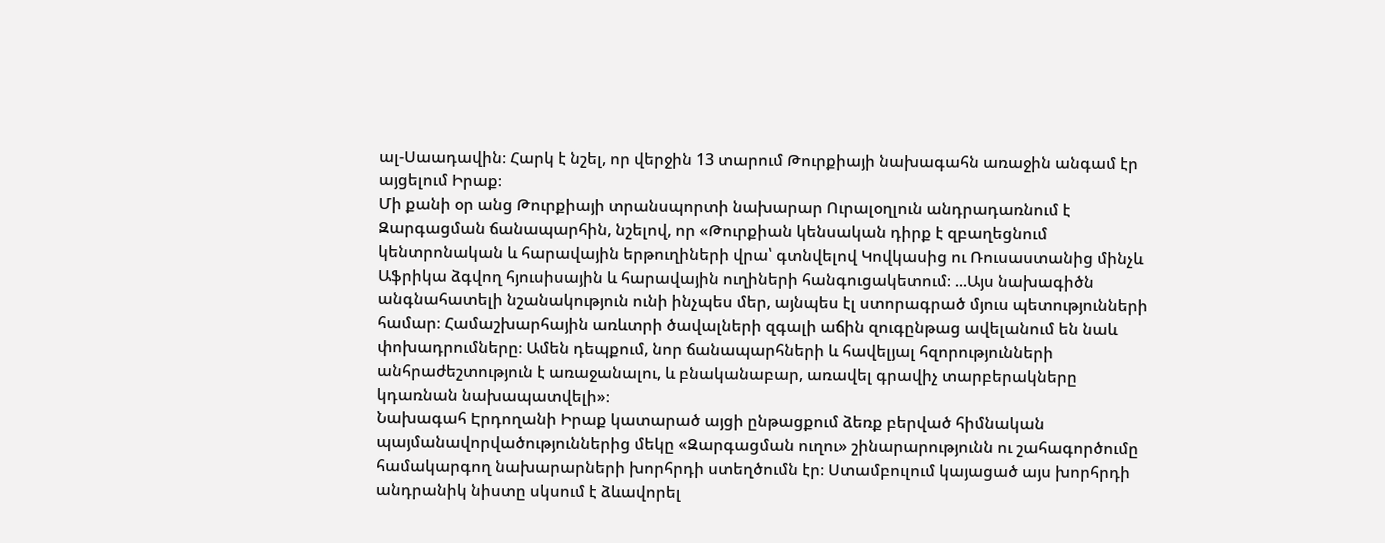ալ-Սաադավին։ Հարկ է նշել, որ վերջին 13 տարում Թուրքիայի նախագահն առաջին անգամ էր այցելում Իրաք։
Մի քանի օր անց Թուրքիայի տրանսպորտի նախարար Ուրալօղլուն անդրադառնում է Զարգացման ճանապարհին, նշելով, որ «Թուրքիան կենսական դիրք է զբաղեցնում կենտրոնական և հարավային երթուղիների վրա՝ գտնվելով Կովկասից ու Ռուսաստանից մինչև Աֆրիկա ձգվող հյուսիսային և հարավային ուղիների հանգուցակետում։ ...Այս նախագիծն անգնահատելի նշանակություն ունի ինչպես մեր, այնպես էլ ստորագրած մյուս պետությունների համար։ Համաշխարհային առևտրի ծավալների զգալի աճին զուգընթաց ավելանում են նաև փոխադրումները։ Ամեն դեպքում, նոր ճանապարհների և հավելյալ հզորությունների անհրաժեշտություն է առաջանալու, և բնականաբար, առավել գրավիչ տարբերակները կդառնան նախապատվելի»։
Նախագահ Էրդողանի Իրաք կատարած այցի ընթացքում ձեռք բերված հիմնական պայմանավորվածություններից մեկը «Զարգացման ուղու» շինարարությունն ու շահագործումը համակարգող նախարարների խորհրդի ստեղծումն էր։ Ստամբուլում կայացած այս խորհրդի անդրանիկ նիստը սկսում է ձևավորել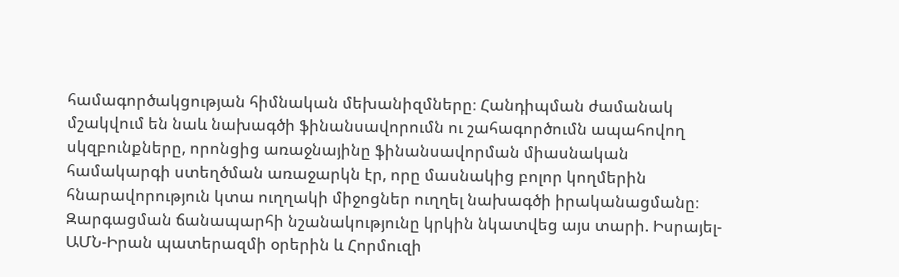համագործակցության հիմնական մեխանիզմները։ Հանդիպման ժամանակ մշակվում են նաև նախագծի ֆինանսավորումն ու շահագործումն ապահովող սկզբունքները, որոնցից առաջնայինը ֆինանսավորման միասնական համակարգի ստեղծման առաջարկն էր, որը մասնակից բոլոր կողմերին հնարավորություն կտա ուղղակի միջոցներ ուղղել նախագծի իրականացմանը։
Զարգացման ճանապարհի նշանակությունը կրկին նկատվեց այս տարի. Իսրայել-ԱՄՆ-Իրան պատերազմի օրերին և Հորմուզի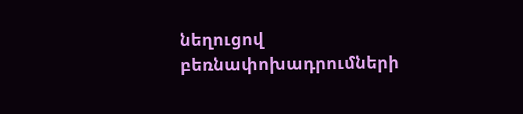նեղուցով բեռնափոխադրումների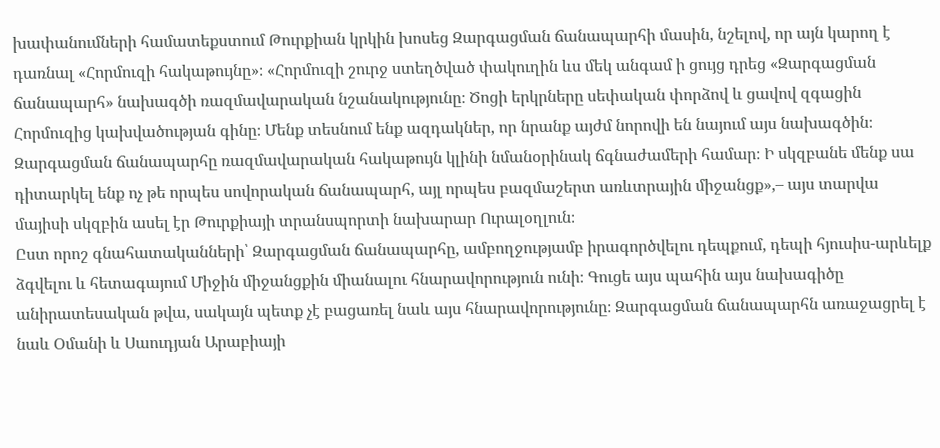խափանումների համատեքստում Թուրքիան կրկին խոսեց Զարգացման ճանապարհի մասին, նշելով, որ այն կարող է դառնալ «Հորմուզի հակաթույնը»։ «Հորմուզի շուրջ ստեղծված փակուղին ևս մեկ անգամ ի ցույց դրեց «Զարգացման ճանապարհ» նախագծի ռազմավարական նշանակությունը։ Ծոցի երկրները սեփական փորձով և ցավով զգացին Հորմուզից կախվածության գինը։ Մենք տեսնում ենք ազդակներ, որ նրանք այժմ նորովի են նայում այս նախագծին։ Զարգացման ճանապարհը ռազմավարական հակաթույն կլինի նմանօրինակ ճգնաժամերի համար։ Ի սկզբանե մենք սա դիտարկել ենք ոչ թե որպես սովորական ճանապարհ, այլ որպես բազմաշերտ առևտրային միջանցք»,– այս տարվա մայիսի սկզբին ասել էր Թուրքիայի տրանսպորտի նախարար Ուրալօղլուն։
Ըստ որոշ գնահատականների՝ Զարգացման ճանապարհը, ամբողջությամբ իրագործվելու դեպքում, դեպի հյուսիս-արևելք ձգվելու և հետագայում Միջին միջանցքին միանալու հնարավորություն ունի։ Գուցե այս պահին այս նախագիծը անիրատեսական թվա, սակայն պետք չէ բացառել նաև այս հնարավորությունը։ Զարգացման ճանապարհն առաջացրել է նաև Օմանի և Սաուդյան Արաբիայի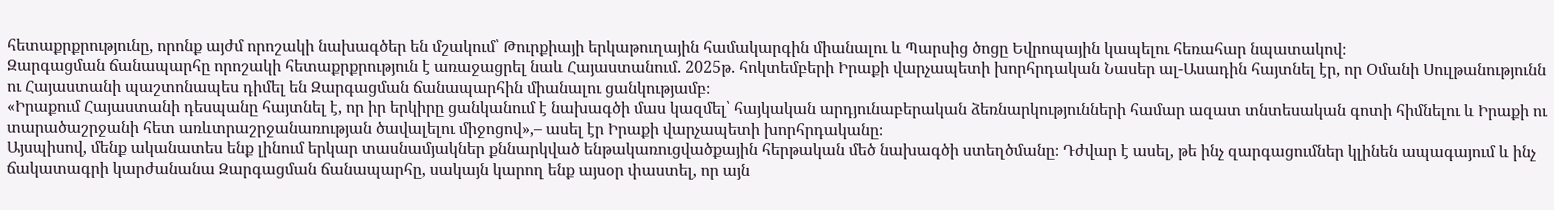հետաքրքրությունը, որոնք այժմ որոշակի նախագծեր են մշակում՝ Թուրքիայի երկաթուղային համակարգին միանալու և Պարսից ծոցը Եվրոպային կապելու հեռահար նպատակով։
Զարգացման ճանապարհը որոշակի հետաքրքրություն է առաջացրել նաև Հայաստանում. 2025թ. հոկտեմբերի Իրաքի վարչապետի խորհրդական Նասեր ալ-Ասադին հայտնել էր, որ Օմանի Սուլթանությունն ու Հայաստանի պաշտոնապես դիմել են Զարգացման ճանապարհին միանալու ցանկությամբ։
«Իրաքում Հայաստանի դեսպանը հայտնել է, որ իր երկիրը ցանկանում է նախագծի մաս կազմել՝ հայկական արդյունաբերական ձեռնարկությունների համար ազատ տնտեսական գոտի հիմնելու և Իրաքի ու տարածաշրջանի հետ առևտրաշրջանառության ծավալելու միջոցով»,– ասել էր Իրաքի վարչապետի խորհրդականը։
Այսպիսով, մենք ականատես ենք լինում երկար տասնամյակներ քննարկված ենթակառուցվածքային հերթական մեծ նախագծի ստեղծմանը։ Դժվար է ասել, թե ինչ զարգացումներ կլինեն ապագայում և ինչ ճակատագրի կարժանանա Զարգացման ճանապարհը, սակայն կարող ենք այսօր փաստել, որ այն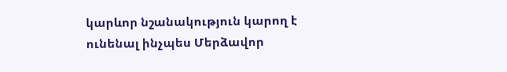կարևոր նշանակություն կարող է ունենալ ինչպես Մերձավոր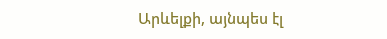Արևելքի, այնպես էլ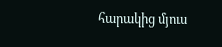հարակից մյուս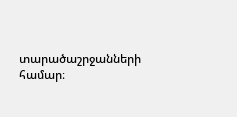տարածաշրջանների համար։